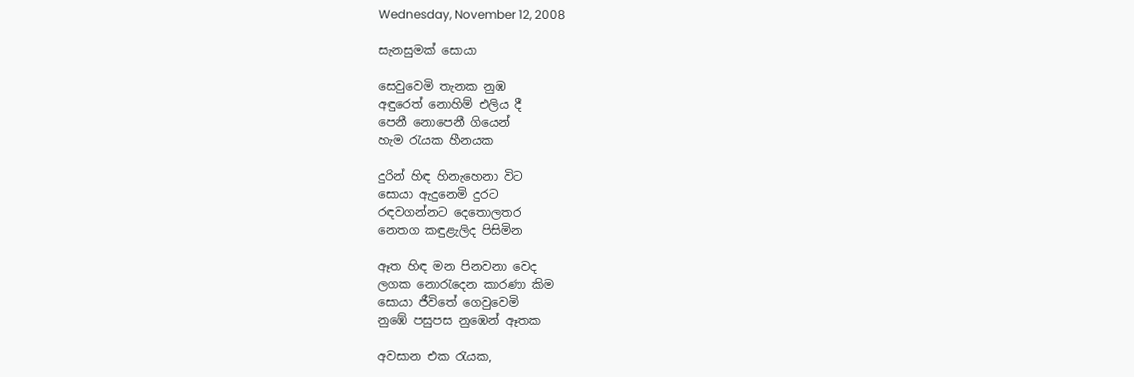Wednesday, November 12, 2008

සැනසුමක් සොයා

සෙවුවෙමි තැනක නුඹ
අඳුරෙත් නොහිම් එලිය දී
පෙනී නොපෙනී ගියෙන්
හැම රැයක හීනයක

දුරින් හිඳ හිනැහෙනා විට
සොයා ඇදුනෙමි දුරට
රඳවගන්නට දෙතොලතර
නෙතග කඳුළැලිද පිසිමින

ඈත හිඳ මන පිනවනා වෙද
ලගක නොරැදෙන කාරණා කිම
සොයා ජීවිතේ ගෙවුවෙමි
නුඹේ පසුපස නුඹෙන් ඈතක

අවසාන එක රැයක,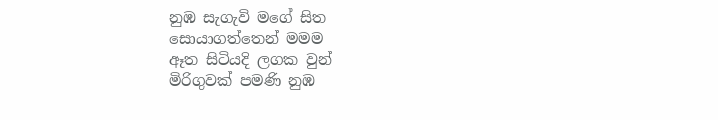නුඹ සැගැවි මගේ සිත
සොයාගත්තෙන් මමම
ඈත සිටියදි ලගක වුන්
මිරිගුවක් පමණි නුඹ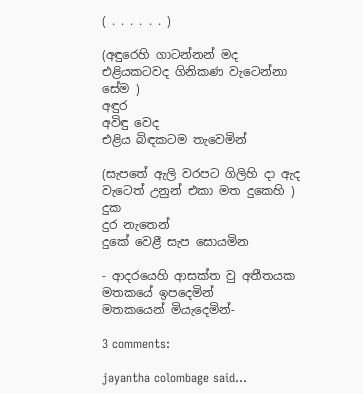( . . . . . . )

(අඳුරෙහි ගාටන්නන් මද එළියකටවද ගිනිකණ වැටෙන්නා සේම )
අඳුර
අවිඳු වෙද
එළිය බිඳකටම තැවෙමින්

(සැපතේ ඇලි වරපට ගිලිහි දා ඇද වැටෙත් උනුන් එකා මත දුකෙහි )
දුක
දුර නැතෙන්
දුකේ වෙළී සැප සොයමින

- ආදරයෙහි ආසක්ත වු අතීතයක
මතකයේ ඉපදෙමින්
මතකයෙන් මියැදෙමින්-

3 comments:

jayantha colombage said...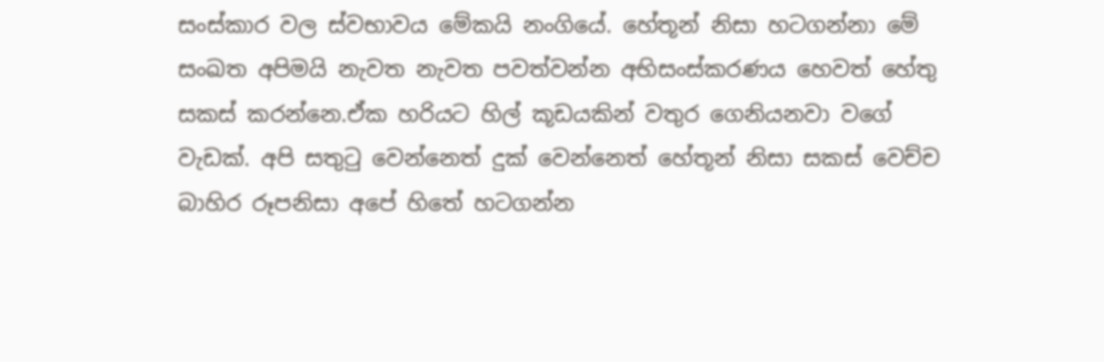සංස්කාර වල ස්වභාවය මේකයි නංගියේ. හේතූන් නිසා හටගන්නා මේ සංඛත අපිමයි නැවත නැවත පවත්වන්න අභිසංස්කරණය හෙවත් හේතු සකස් කරන්නෙ.ඒක හරියට හිල් කූඩයකින් වතුර ගෙනියනවා වගේ වැඩක්. අපි සතුටු වෙන්නෙත් දුක් වෙන්නෙත් හේතූන් නිසා සකස් වෙච්ච බාහිර රූපනිසා අපේ හිතේ හටගන්න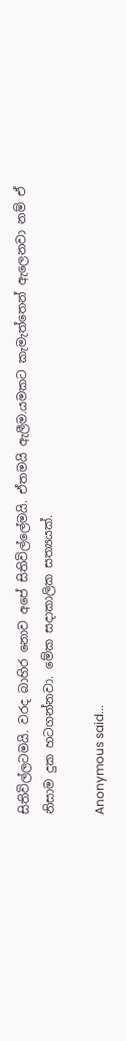සිතිවිල්ලටමයි. වරද බාහිර නොව අපේ සිතිවිල්ලේමයි. ඒතමයි ඇලීම.යමකට කැමැත්තෙන් ඇලෙනවා නම් ඒ නිසාම දුක හටගන්නවා. මේක සදාකාලික සත්‍යයක්.

Anonymous said...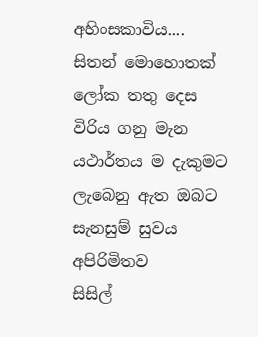අහිංසකාවිය....
සිතන් මොහොතක්
ලෝක තතු දෙස
විරිය ගනු මැන
යථාර්තය ම දැකුමට
ලැබෙනු ඇත ඔබට
සැනසුම් සුවය
අපිරිමිතව
සිසිල්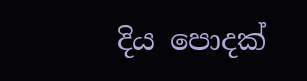දිය පොදක්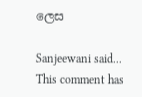ලෙස

Sanjeewani said...
This comment has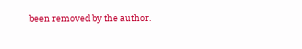been removed by the author.